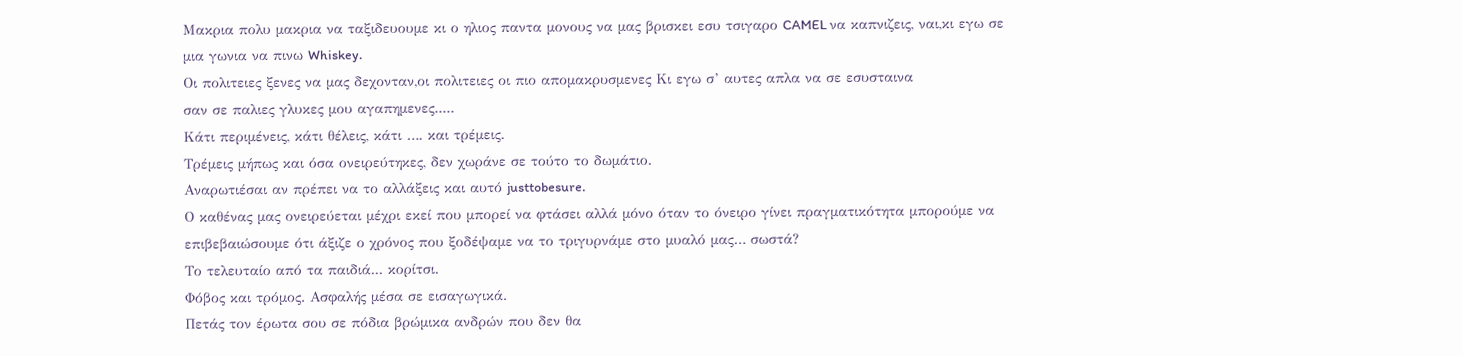Μακρια πολυ μακρια να ταξιδευουμε κι ο ηλιος παντα μονους να μας βρισκει εσυ τσιγαρο CAMEL να καπνιζεις, ναι,κι εγω σε μια γωνια να πινω Whiskey.
Οι πολιτειες ξενες να μας δεχονταν,οι πολιτειες οι πιο απομακρυσμενες Κι εγω σ’ αυτες απλα να σε εσυσταινα
σαν σε παλιες γλυκες μου αγαπημενες.....
Κάτι περιμένεις, κάτι θέλεις, κάτι …. και τρέμεις.
Τρέμεις μήπως και όσα ονειρεύτηκες, δεν χωράνε σε τούτο το δωμάτιο.
Αναρωτιέσαι αν πρέπει να το αλλάξεις και αυτό justtobesure.
Ο καθένας μας ονειρεύεται μέχρι εκεί που μπορεί να φτάσει αλλά μόνο όταν το όνειρο γίνει πραγματικότητα μπορούμε να επιβεβαιώσουμε ότι άξιζε ο χρόνος που ξοδέψαμε να το τριγυρνάμε στο μυαλό μας… σωστά?
Το τελευταίο από τα παιδιά... κορίτσι.
Φόβος και τρόμος. Ασφαλής μέσα σε εισαγωγικά.
Πετάς τον έρωτα σου σε πόδια βρώμικα ανδρών που δεν θα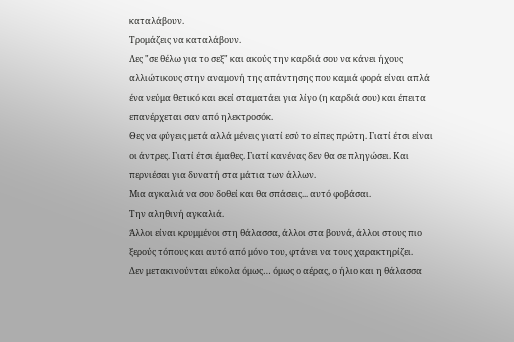καταλάβουν.
Τρομάζεις να καταλάβουν.
Λες "σε θέλω για το σεξ" και ακούς την καρδιά σου να κάνει ήχους αλλιώτικους στην αναμονή της απάντησης που καμιά φορά είναι απλά ένα νεύμα θετικό και εκεί σταματάει για λίγο (η καρδιά σου) και έπειτα επανέρχεται σαν από ηλεκτροσόκ.
Θες να φύγεις μετά αλλά μένεις γιατί εσύ το είπες πρώτη. Γιατί έτσι είναι οι άντρες. Γιατί έτσι έμαθες. Γιατί κανένας δεν θα σε πληγώσει. Και περνιέσαι για δυνατή στα μάτια των άλλων.
Μια αγκαλιά να σου δοθεί και θα σπάσεις... αυτό φοβάσαι.
Την αληθινή αγκαλιά.
Άλλοι είναι κρυμμένοι στη θάλασσα, άλλοι στα βουνά, άλλοι στους πιο ξερούς τόπους και αυτό από μόνο του, φτάνει να τους χαρακτηρίζει.
Δεν μετακινούνται εύκολα όμως… όμως ο αέρας, ο ήλιο και η θάλασσα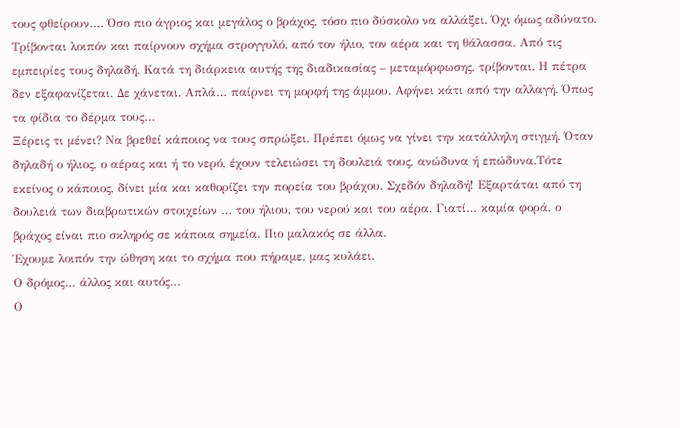τους φθείρουν…. Όσο πιο άγριος και μεγάλος ο βράχος, τόσο πιο δύσκολο να αλλάξει. Όχι όμως αδύνατο.
Τρίβονται λοιπόν και παίρνουν σχήμα στρογγυλό. από τον ήλιο, τον αέρα και τη θάλασσα. Από τις εμπειρίες τους δηλαδή. Κατά τη διάρκεια αυτής της διαδικασίας – μεταμόρφωσης, τρίβονται. Η πέτρα δεν εξαφανίζεται. Δε χάνεται. Απλά… παίρνει τη μορφή της άμμου. Αφήνει κάτι από την αλλαγή. Όπως τα φίδια το δέρμα τους…
Ξέρεις τι μένει? Να βρεθεί κάποιος να τους σπρώξει. Πρέπει όμως να γίνει την κατάλληλη στιγμή. Όταν δηλαδή ο ήλιος, ο αέρας και ή το νερό, έχουν τελειώσει τη δουλειά τους, ανώδυνα ή επώδυνα.Τότε εκείνος ο κάποιος, δίνει μία και καθορίζει την πορεία του βράχου. Σχεδόν δηλαδή! Εξαρτάται από τη δουλειά των διαβρωτικών στοιχείων … του ήλιου, του νερού και του αέρα. Γιατί… καμία φορά, ο βράχος είναι πιο σκληρός σε κάποια σημεία. Πιο μαλακός σε άλλα.
Έχουμε λοιπόν την ώθηση και το σχήμα που πήραμε, μας κυλάει.
Ο δρόμος… άλλος και αυτός…
Ο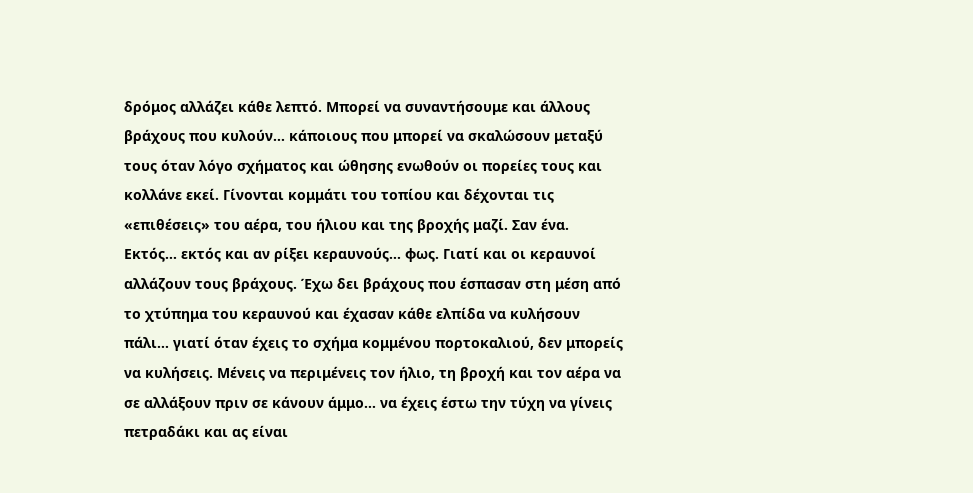δρόμος αλλάζει κάθε λεπτό. Μπορεί να συναντήσουμε και άλλους βράχους που κυλούν… κάποιους που μπορεί να σκαλώσουν μεταξύ τους όταν λόγο σχήματος και ώθησης ενωθούν οι πορείες τους και κολλάνε εκεί. Γίνονται κομμάτι του τοπίου και δέχονται τις «επιθέσεις» του αέρα, του ήλιου και της βροχής μαζί. Σαν ένα.
Εκτός… εκτός και αν ρίξει κεραυνούς… φως. Γιατί και οι κεραυνοί αλλάζουν τους βράχους. Έχω δει βράχους που έσπασαν στη μέση από το χτύπημα του κεραυνού και έχασαν κάθε ελπίδα να κυλήσουν πάλι… γιατί όταν έχεις το σχήμα κομμένου πορτοκαλιού, δεν μπορείς να κυλήσεις. Μένεις να περιμένεις τον ήλιο, τη βροχή και τον αέρα να σε αλλάξουν πριν σε κάνουν άμμο… να έχεις έστω την τύχη να γίνεις πετραδάκι και ας είναι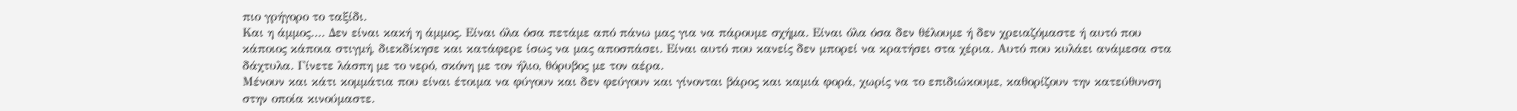πιο γρήγορο το ταξίδι.
Και η άμμος…. Δεν είναι κακή η άμμος. Είναι όλα όσα πετάμε από πάνω μας για να πάρουμε σχήμα. Είναι όλα όσα δεν θέλουμε ή δεν χρειαζόμαστε ή αυτό που κάποιος κάποια στιγμή, διεκδίκησε και κατάφερε ίσως να μας αποσπάσει. Είναι αυτό που κανείς δεν μπορεί να κρατήσει στα χέρια. Αυτό που κυλάει ανάμεσα στα δάχτυλα. Γίνετε λάσπη με το νερό, σκόνη με τον ήλιο, θόρυβος με τον αέρα.
Μένουν και κάτι κομμάτια που είναι έτοιμα να φύγουν και δεν φεύγουν και γίνονται βάρος και καμιά φορά, χωρίς να το επιδιώκουμε, καθορίζουν την κατεύθυνση στην οποία κινούμαστε.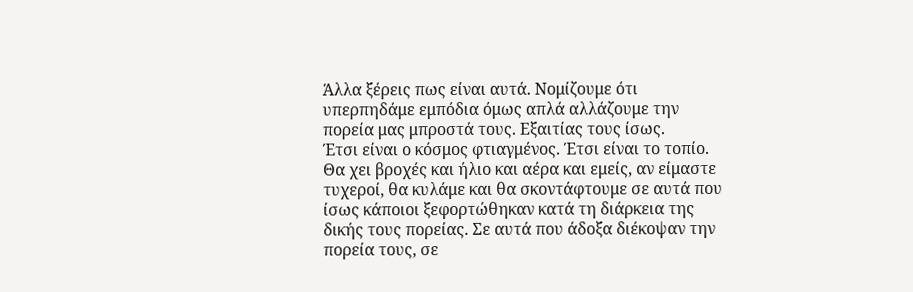Άλλα ξέρεις πως είναι αυτά. Νομίζουμε ότι υπερπηδάμε εμπόδια όμως απλά αλλάζουμε την πορεία μας μπροστά τους. Εξαιτίας τους ίσως.
Έτσι είναι ο κόσμος φτιαγμένος. Έτσι είναι το τοπίο. Θα χει βροχές και ήλιο και αέρα και εμείς, αν είμαστε τυχεροί, θα κυλάμε και θα σκοντάφτουμε σε αυτά που ίσως κάποιοι ξεφορτώθηκαν κατά τη διάρκεια της δικής τους πορείας. Σε αυτά που άδοξα διέκοψαν την πορεία τους, σε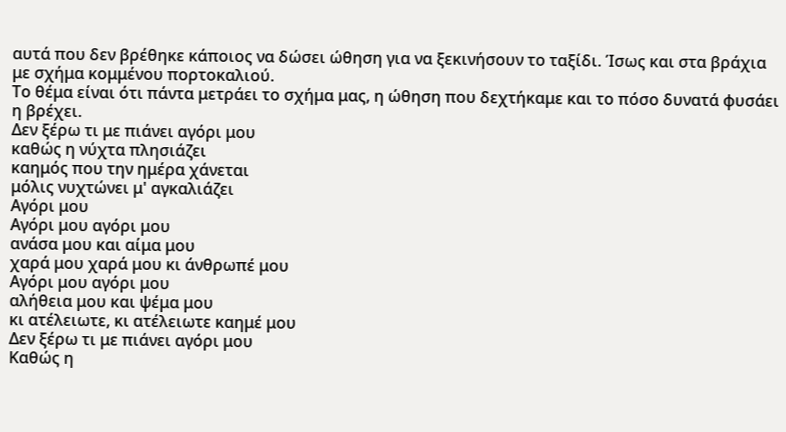αυτά που δεν βρέθηκε κάποιος να δώσει ώθηση για να ξεκινήσουν το ταξίδι. Ίσως και στα βράχια με σχήμα κομμένου πορτοκαλιού.
Το θέμα είναι ότι πάντα μετράει το σχήμα μας, η ώθηση που δεχτήκαμε και το πόσο δυνατά φυσάει η βρέχει.
Δεν ξέρω τι με πιάνει αγόρι μου
καθώς η νύχτα πλησιάζει
καημός που την ημέρα χάνεται
μόλις νυχτώνει μ' αγκαλιάζει
Αγόρι μου
Αγόρι μου αγόρι μου
ανάσα μου και αίμα μου
χαρά μου χαρά μου κι άνθρωπέ μου
Αγόρι μου αγόρι μου
αλήθεια μου και ψέμα μου
κι ατέλειωτε, κι ατέλειωτε καημέ μου
Δεν ξέρω τι με πιάνει αγόρι μου
Καθώς η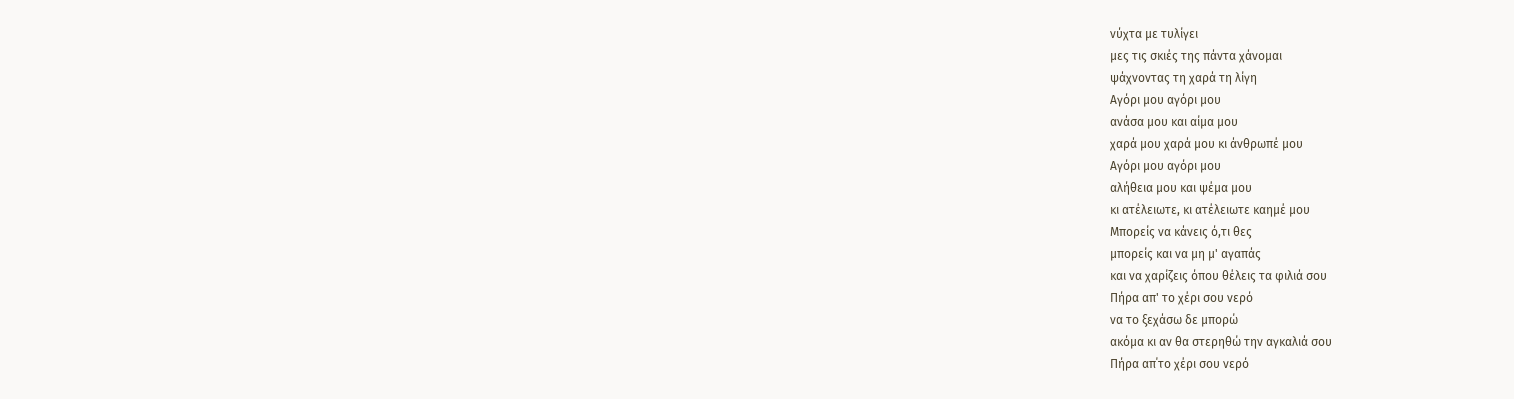νύχτα με τυλίγει
μες τις σκιές της πάντα χάνομαι
ψάχνοντας τη χαρά τη λίγη
Αγόρι μου αγόρι μου
ανάσα μου και αίμα μου
χαρά μου χαρά μου κι άνθρωπέ μου
Αγόρι μου αγόρι μου
αλήθεια μου και ψέμα μου
κι ατέλειωτε, κι ατέλειωτε καημέ μου
Μπορείς να κάνεις ό,τι θες
μπορείς και να μη μ' αγαπάς
και να χαρίζεις όπου θέλεις τα φιλιά σου
Πήρα απ' το χέρι σου νερό
να το ξεχάσω δε μπορώ
ακόμα κι αν θα στερηθώ την αγκαλιά σου
Πήρα απ΄το χέρι σου νερό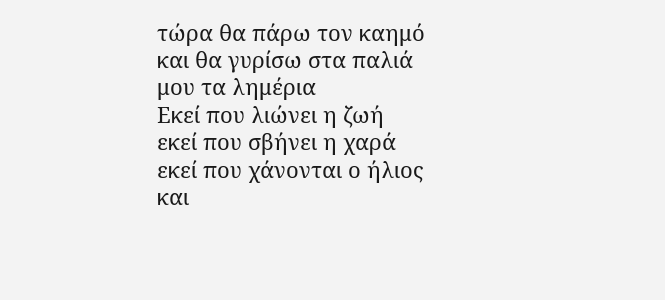τώρα θα πάρω τον καημό
και θα γυρίσω στα παλιά μου τα λημέρια
Εκεί που λιώνει η ζωή
εκεί που σβήνει η χαρά
εκεί που χάνονται ο ήλιος και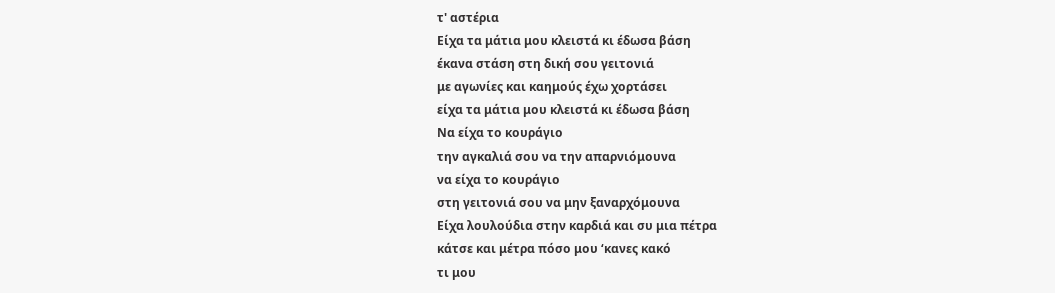τ' αστέρια
Είχα τα μάτια μου κλειστά κι έδωσα βάση
έκανα στάση στη δική σου γειτονιά
με αγωνίες και καημούς έχω χορτάσει
είχα τα μάτια μου κλειστά κι έδωσα βάση
Να είχα το κουράγιο
την αγκαλιά σου να την απαρνιόμουνα
να είχα το κουράγιο
στη γειτονιά σου να μην ξαναρχόμουνα
Είχα λουλούδια στην καρδιά και συ μια πέτρα
κάτσε και μέτρα πόσο μου ‘κανες κακό
τι μου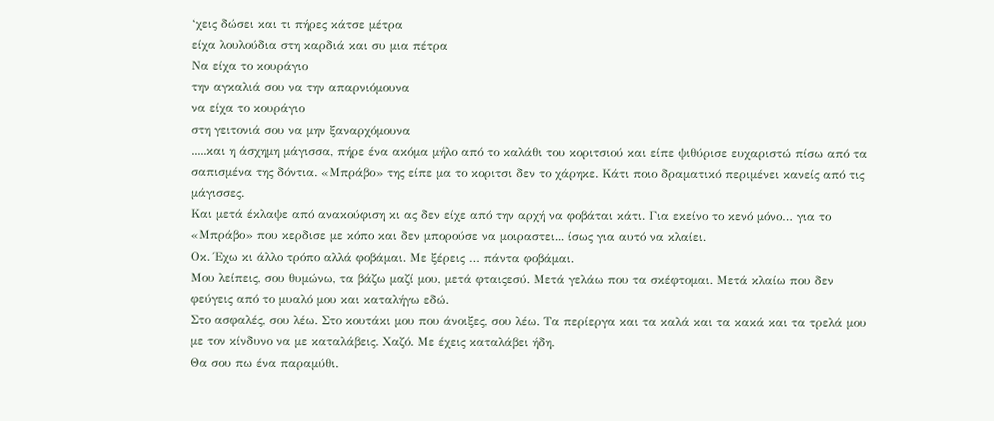‘χεις δώσει και τι πήρες κάτσε μέτρα
είχα λουλούδια στη καρδιά και συ μια πέτρα
Να είχα το κουράγιο
την αγκαλιά σου να την απαρνιόμουνα
να είχα το κουράγιο
στη γειτονιά σου να μην ξαναρχόμουνα
.....και η άσχημη μάγισσα, πήρε ένα ακόμα μήλο από το καλάθι του κοριτσιού και είπε ψιθύρισε ευχαριστώ πίσω από τα σαπισμένα της δόντια. «Μπράβο» της είπε μα το κοριτσι δεν το χάρηκε. Κάτι ποιο δραματικό περιμένει κανείς από τις μάγισσες.
Και μετά έκλαψε από ανακούφιση κι ας δεν είχε από την αρχή να φοβάται κάτι. Για εκείνο το κενό μόνο… για το «Μπράβο» που κερδισε με κόπο και δεν μπορούσε να μοιραστει... ίσως για αυτό να κλαίει.
Οκ. Έχω κι άλλο τρόπο αλλά φοβάμαι. Με ξέρεις … πάντα φοβάμαι.
Μου λείπεις, σου θυμώνω, τα βάζω μαζί μου, μετά φταιςεσύ. Μετά γελάω που τα σκέφτομαι. Μετά κλαίω που δεν φεύγεις από το μυαλό μου και καταλήγω εδώ.
Στο ασφαλές, σου λέω. Στο κουτάκι μου που άνοιξες, σου λέω. Τα περίεργα και τα καλά και τα κακά και τα τρελά μου με τον κίνδυνο να με καταλάβεις. Χαζό. Με έχεις καταλάβει ήδη.
Θα σου πω ένα παραμύθι.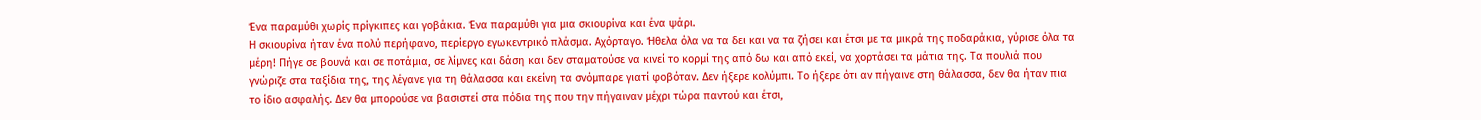Ένα παραμύθι χωρίς πρίγκιπες και γοβάκια. Ένα παραμύθι για μια σκιουρίνα και ένα ψάρι.
Η σκιουρίνα ήταν ένα πολύ περήφανο, περίεργο εγωκεντρικό πλάσμα. Αχόρταγο. Ήθελα όλα να τα δει και να τα ζήσει και έτσι με τα μικρά της ποδαράκια, γύρισε όλα τα μέρη! Πήγε σε βουνά και σε ποτάμια, σε λίμνες και δάση και δεν σταματούσε να κινεί το κορμί της από δω και από εκεί, να χορτάσει τα μάτια της. Τα πουλιά που γνώριζε στα ταξίδια της, της λέγανε για τη θάλασσα και εκείνη τα σνόμπαρε γιατί φοβόταν. Δεν ήξερε κολύμπι. Το ήξερε ότι αν πήγαινε στη θάλασσα, δεν θα ήταν πια το ίδιο ασφαλής. Δεν θα μπορούσε να βασιστεί στα πόδια της που την πήγαιναν μέχρι τώρα παντού και έτσι,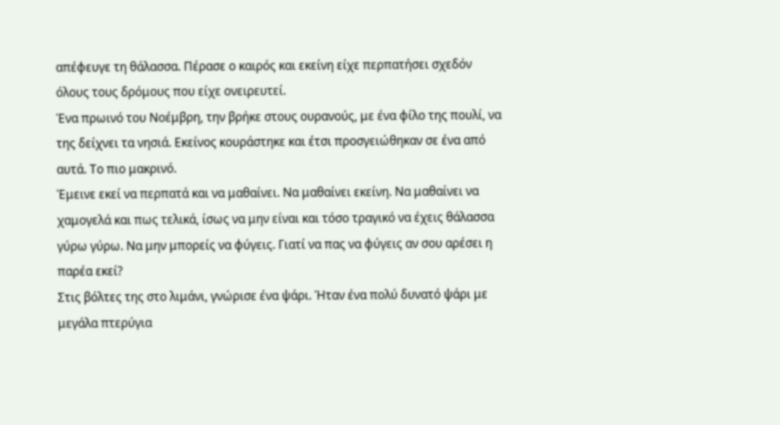απέφευγε τη θάλασσα. Πέρασε ο καιρός και εκείνη είχε περπατήσει σχεδόν όλους τους δρόμους που είχε ονειρευτεί.
Ένα πρωινό του Νοέμβρη, την βρήκε στους ουρανούς, με ένα φίλο της πουλί, να της δείχνει τα νησιά. Εκείνος κουράστηκε και έτσι προσγειώθηκαν σε ένα από αυτά. Το πιο μακρινό.
Έμεινε εκεί να περπατά και να μαθαίνει. Να μαθαίνει εκείνη. Να μαθαίνει να χαμογελά και πως τελικά, ίσως να μην είναι και τόσο τραγικό να έχεις θάλασσα γύρω γύρω. Να μην μπορείς να φύγεις. Γιατί να πας να φύγεις αν σου αρέσει η παρέα εκεί?
Στις βόλτες της στο λιμάνι, γνώρισε ένα ψάρι. Ήταν ένα πολύ δυνατό ψάρι με μεγάλα πτερύγια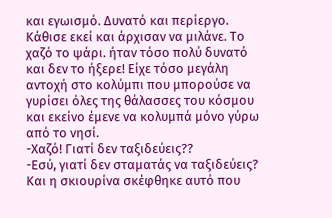και εγωισμό. Δυνατό και περίεργο.
Κάθισε εκεί και άρχισαν να μιλάνε. Το χαζό το ψάρι. ήταν τόσο πολύ δυνατό και δεν το ήξερε! Είχε τόσο μεγάλη αντοχή στο κολύμπι που μπορούσε να γυρίσει όλες της θάλασσες του κόσμου και εκείνο έμενε να κολυμπά μόνο γύρω από το νησί.
-Χαζό! Γιατί δεν ταξιδεύεις??
-Εσύ, γιατί δεν σταματάς να ταξιδεύεις?
Και η σκιουρίνα σκέφθηκε αυτό που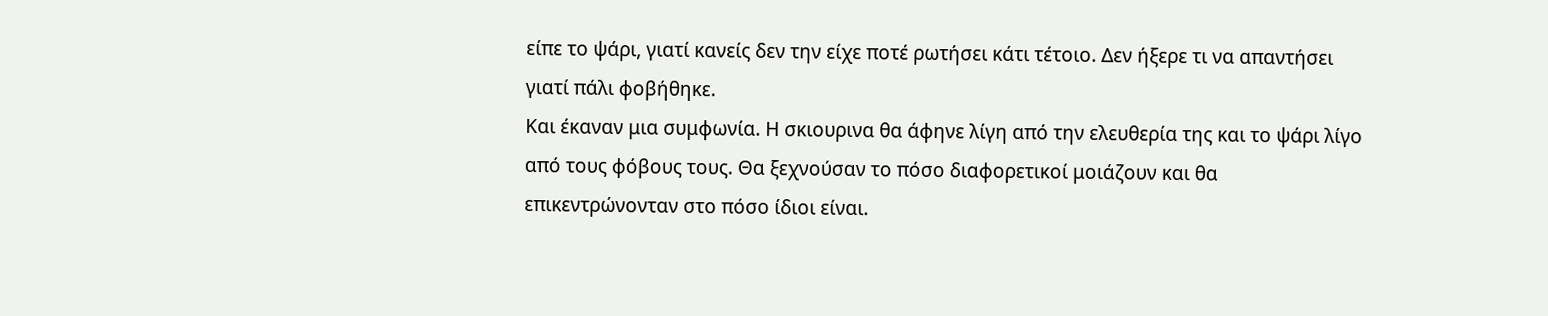είπε το ψάρι, γιατί κανείς δεν την είχε ποτέ ρωτήσει κάτι τέτοιο. Δεν ήξερε τι να απαντήσει γιατί πάλι φοβήθηκε.
Και έκαναν μια συμφωνία. Η σκιουρινα θα άφηνε λίγη από την ελευθερία της και το ψάρι λίγο από τους φόβους τους. Θα ξεχνούσαν το πόσο διαφορετικοί μοιάζουν και θα επικεντρώνονταν στο πόσο ίδιοι είναι.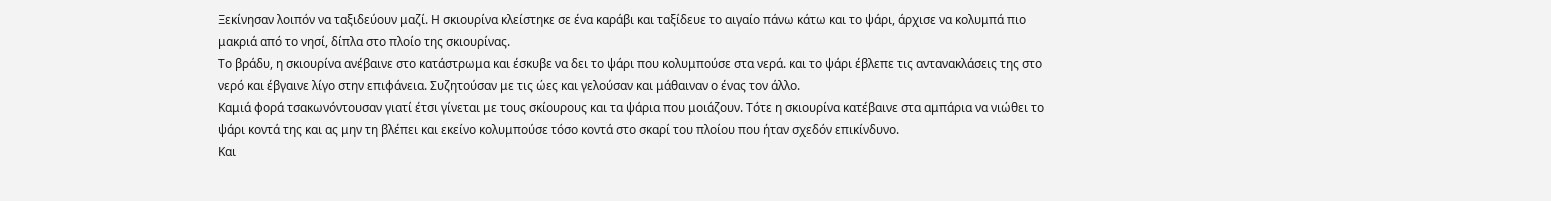Ξεκίνησαν λοιπόν να ταξιδεύουν μαζί. Η σκιουρίνα κλείστηκε σε ένα καράβι και ταξίδευε το αιγαίο πάνω κάτω και το ψάρι, άρχισε να κολυμπά πιο μακριά από το νησί, δίπλα στο πλοίο της σκιουρίνας.
Το βράδυ, η σκιουρίνα ανέβαινε στο κατάστρωμα και έσκυβε να δει το ψάρι που κολυμπούσε στα νερά. και το ψάρι έβλεπε τις αντανακλάσεις της στο νερό και έβγαινε λίγο στην επιφάνεια. Συζητούσαν με τις ώες και γελούσαν και μάθαιναν ο ένας τον άλλο.
Καμιά φορά τσακωνόντουσαν γιατί έτσι γίνεται με τους σκίουρους και τα ψάρια που μοιάζουν. Τότε η σκιουρίνα κατέβαινε στα αμπάρια να νιώθει το ψάρι κοντά της και ας μην τη βλέπει και εκείνο κολυμπούσε τόσο κοντά στο σκαρί του πλοίου που ήταν σχεδόν επικίνδυνο.
Και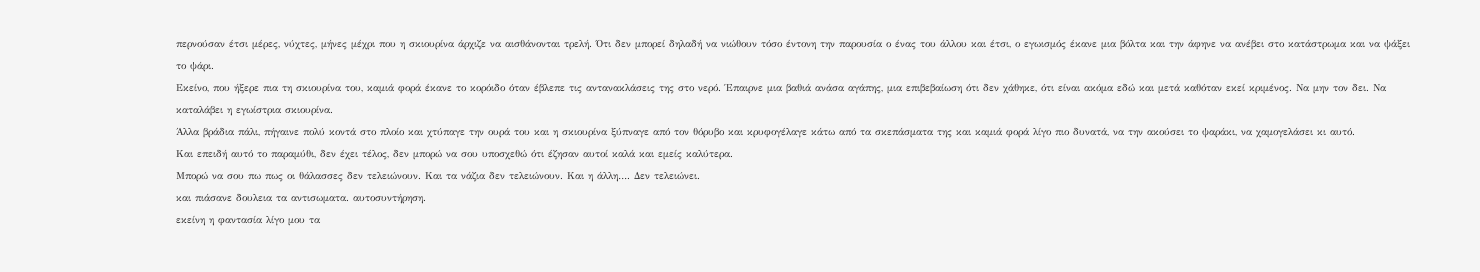περνούσαν έτσι μέρες, νύχτες, μήνες μέχρι που η σκιουρίνα άρχιζε να αισθάνονται τρελή. Ότι δεν μπορεί δηλαδή να νιώθουν τόσο έντονη την παρουσία ο ένας του άλλου και έτσι, ο εγωισμός έκανε μια βόλτα και την άφηνε να ανέβει στο κατάστρωμα και να ψάξει το ψάρι.
Εκείνο, που ήξερε πια τη σκιουρίνα του, καμιά φορά έκανε το κορόιδο όταν έβλεπε τις αντανακλάσεις της στο νερό. Έπαιρνε μια βαθιά ανάσα αγάπης, μια επιβεβαίωση ότι δεν χάθηκε, ότι είναι ακόμα εδώ και μετά καθόταν εκεί κριμένος. Να μην τον δει. Να καταλάβει η εγωίστρια σκιουρίνα.
Άλλα βράδια πάλι, πήγαινε πολύ κοντά στο πλοίο και χτύπαγε την ουρά του και η σκιουρίνα ξύπναγε από τον θόρυβο και κρυφογέλαγε κάτω από τα σκεπάσματα της και καμιά φορά λίγο πιο δυνατά, να την ακούσει το ψαράκι, να χαμογελάσει κι αυτό.
Και επειδή αυτό το παραμύθι, δεν έχει τέλος, δεν μπορώ να σου υποσχεθώ ότι έζησαν αυτοί καλά και εμείς καλύτερα.
Μπορώ να σου πω πως οι θάλασσες δεν τελειώνουν. Και τα νάζια δεν τελειώνουν. Και η άλλη…. Δεν τελειώνει.
και πιάσανε δουλεια τα αντισωματα. αυτοσυντήρηση.
εκείνη η φαντασία λίγο μου τα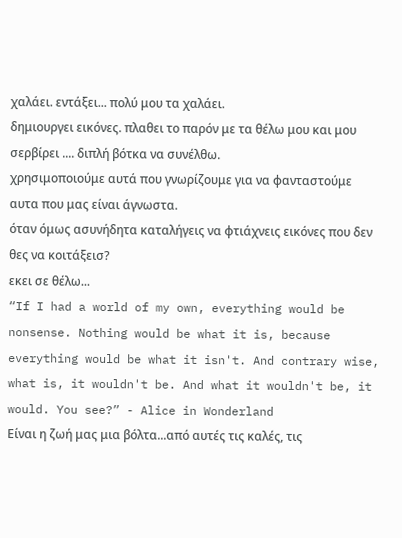χαλάει. εντάξει... πολύ μου τα χαλάει.
δημιουργει εικόνες. πλαθει το παρόν με τα θέλω μου και μου σερβίρει .... διπλή βότκα να συνέλθω.
χρησιμοποιούμε αυτά που γνωρίζουμε για να φανταστούμε αυτα που μας είναι άγνωστα.
όταν όμως ασυνήδητα καταλήγεις να φτιάχνεις εικόνες που δεν θες να κοιτάξεισ?
εκει σε θέλω...
“If I had a world of my own, everything would be nonsense. Nothing would be what it is, because everything would be what it isn't. And contrary wise, what is, it wouldn't be. And what it wouldn't be, it would. You see?” - Alice in Wonderland
Είναι η ζωή μας μια βόλτα...από αυτές τις καλές, τις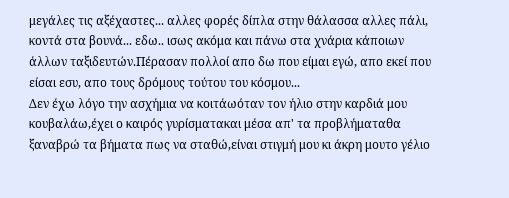μεγάλες τις αξέχαστες... αλλες φορές δίπλα στην θάλασσα αλλες πάλι, κοντά στα βουνά... εδω.. ισως ακόμα και πάνω στα χνάρια κάποιων άλλων ταξιδευτών.Πέρασαν πολλοί απο δω που είμαι εγώ, απο εκεί που είσαι εσυ, απο τους δρόμους τούτου του κόσμου...
Δεν έχω λόγο την ασχήμια να κοιτάωόταν τον ήλιο στην καρδιά μου κουβαλάω,έχει ο καιρός γυρίσματακαι μέσα απ' τα προβλήματαθα ξαναβρώ τα βήματα πως να σταθώ,είναι στιγμή μου κι άκρη μουτο γέλιο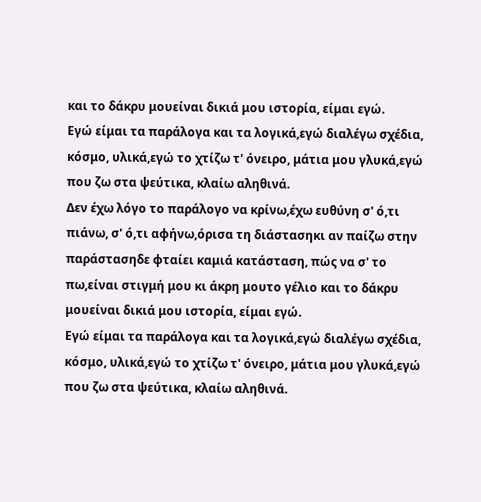και το δάκρυ μουείναι δικιά μου ιστορία, είμαι εγώ.
Εγώ είμαι τα παράλογα και τα λογικά,εγώ διαλέγω σχέδια, κόσμο, υλικά,εγώ το χτίζω τ' όνειρο, μάτια μου γλυκά,εγώ που ζω στα ψεύτικα, κλαίω αληθινά.
Δεν έχω λόγο το παράλογο να κρίνω,έχω ευθύνη σ' ό,τι πιάνω, σ' ό,τι αφήνω,όρισα τη διάστασηκι αν παίζω στην παράστασηδε φταίει καμιά κατάσταση, πώς να σ' το πω,είναι στιγμή μου κι άκρη μουτο γέλιο και το δάκρυ μουείναι δικιά μου ιστορία, είμαι εγώ.
Εγώ είμαι τα παράλογα και τα λογικά,εγώ διαλέγω σχέδια, κόσμο, υλικά,εγώ το χτίζω τ' όνειρο, μάτια μου γλυκά,εγώ που ζω στα ψεύτικα, κλαίω αληθινά.